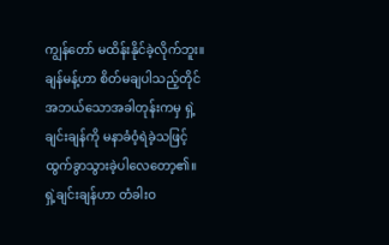ကျွန်တော် မထိန်းနိုင်ခဲ့လိုက်ဘူး။
ချန်မန့်ဟာ စိတ်မချပါသည့်တိုင် အဘယ်သောအခါတုန်းကမှ ရှဲ့ချင်းချန်ကို မနာခံဝံ့ရဲခဲ့သဖြင့် ထွက်ခွာသွားခဲ့ပါလေတော့၏။
ရှဲ့ချင်းချန်ဟာ တံခါးဝ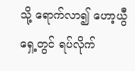သို့ ရောက်လာ၍ ဟော့ယွီ ရှေ့တွင် ရပ်လိုက်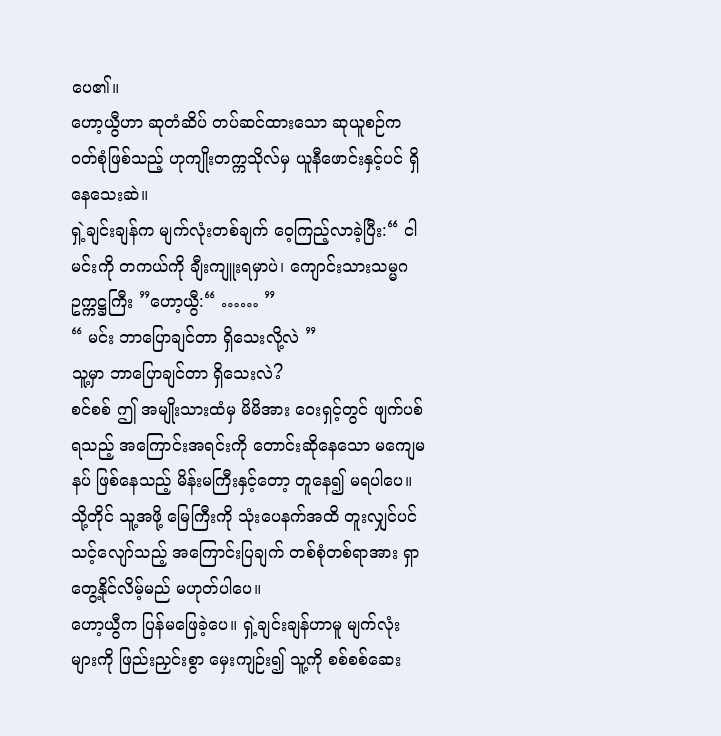ပေ၏။
ဟော့ယွီဟာ ဆုတံဆိပ် တပ်ဆင်ထားသော ဆုယူစဉ်က ဝတ်စုံဖြစ်သည့် ဟုကျိုးတက္ကသိုလ်မှ ယူနီဖောင်းနှင့်ပင် ရှိနေသေးဆဲ။
ရှဲ့ချင်းချန်က မျက်လုံးတစ်ချက် ဝေ့ကြည့်လာခဲ့ပြီး:“ ငါ မင်းကို တကယ်ကို ချီးကျူးရမှာပဲ၊ ကျောင်းသားသမ္မဂ ဥက္ကဋ္ဌကြီး ”ဟော့ယွီ:“ …… ”
“ မင်း ဘာပြောချင်တာ ရှိသေးလို့လဲ ”
သူ့မှာ ဘာပြောချင်တာ ရှိသေးလဲ?
စင်စစ် ဤ အမျိုးသားထံမှ မိမိအား ဝေးရှင့်တွင် ဖျက်ပစ်ရသည့် အကြောင်းအရင်းကို တောင်းဆိုနေသော မကျေမနပ် ဖြစ်နေသည့် မိန်းမကြီးနှင့်တော့ တူနေ၍ မရပါပေ။
သို့တိုင် သူ့အဖို့ မြေကြီးကို သုံးပေနက်အထိ တူးလျှင်ပင် သင့်လျော်သည့် အကြောင်းပြချက် တစ်စုံတစ်ရာအား ရှာတွေ့နိုင်လိမ့်မည် မဟုတ်ပါပေ။
ဟော့ယွီက ပြန်မဖြေခဲ့ပေ။ ရှဲ့ချင်းချန်ဟာမူ မျက်လုံးများကို ဖြည်းညှင်းစွာ မှေးကျဉ်း၍ သူ့ကို စစ်စစ်ဆေး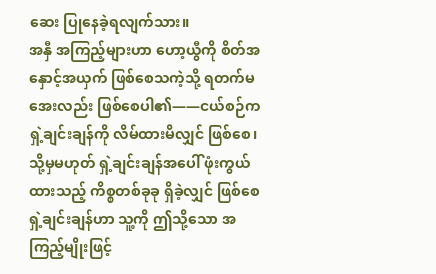ဆေး ပြုနေခဲ့ရလျက်သား။
အနှီ အကြည့်များဟာ ဟော့ယွီကို စိတ်အနှောင့်အယှက် ဖြစ်စေသကဲ့သို့ ရတက်မအေးလည်း ဖြစ်စေပါ၏——ငယ်စဉ်က ရှဲ့ချင်းချန်ကို လိမ်ထားမိလျှင် ဖြစ်စေ၊ သို့မှမဟုတ် ရှဲ့ချင်းချန်အပေါ် ဖုံးကွယ်ထားသည့် ကိစ္စတစ်ခုခု ရှိခဲ့လျှင် ဖြစ်စေ ရှဲ့ချင်းချန်ဟာ သူ့ကို ဤသို့သော အကြည့်မျိုးဖြင့်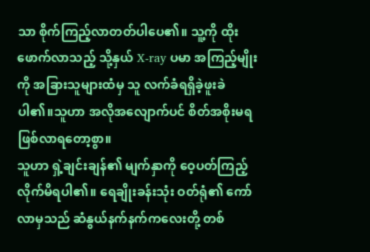သာ စိုက်ကြည့်လာတတ်ပါပေ၏။ သူ့ကို ထိုးဖောက်လာသည့် သို့နှယ် X-ray ပမာ အကြည့်မျိုးကို အခြားသူများထံမှ သူ လက်ခံရရှိခဲ့ဖူးခဲပါ၏။သူဟာ အလိုအလျောက်ပင် စိတ်အစိုးမရ ဖြစ်လာရတော့စွာ။
သူဟာ ရှဲ့ချင်းချန်၏ မျက်နှာကို ဝေ့ပတ်ကြည့်လိုက်မိရပါ၏။ ရေချိုးခန်းသုံး ဝတ်ရုံ၏ ကော်လာမှသည် ဆံနွယ်နက်နက်ကလေးတို့ တစ်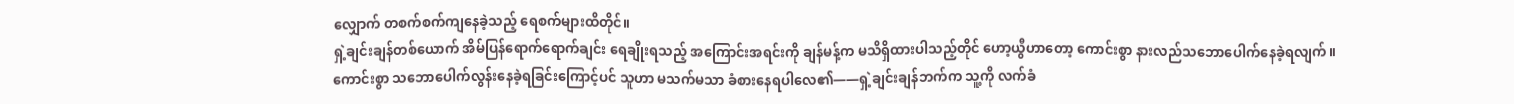လျှောက် တစက်စက်ကျနေခဲ့သည့် ရေစက်များထိတိုင်။
ရှဲ့ချင်းချန်တစ်ယောက် အိမ်ပြန်ရောက်ရောက်ချင်း ရေချိုးရသည့် အကြောင်းအရင်းကို ချန်မန့်က မသိရှိထားပါသည့်တိုင် ဟော့ယွီဟာတော့ ကောင်းစွာ နားလည်သဘောပေါက်နေခဲ့ရလျက်။
ကောင်းစွာ သဘောပေါက်လွန်းနေခဲ့ရခြင်းကြောင့်ပင် သူဟာ မသက်မသာ ခံစားနေရပါလေ၏——ရှဲ့ချင်းချန်ဘက်က သူ့ကို လက်ခံ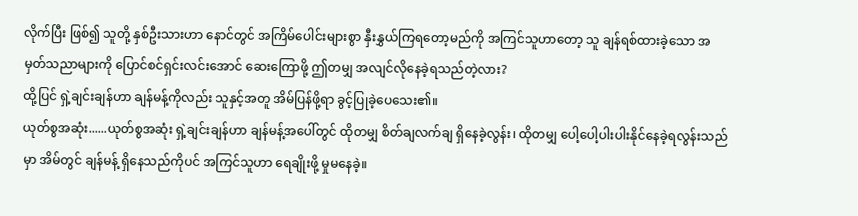လိုက်ပြီး ဖြစ်၍ သူတို့ နှစ်ဦးသားဟာ နောင်တွင် အကြိမ်ပေါင်းများစွာ နှီးနွှယ်ကြရတော့မည်ကို အကြင်သူဟာတော့ သူ ချန်ရစ်ထားခဲ့သော အမှတ်သညာများကို ပြောင်စင်ရှင်းလင်းအောင် ဆေးကြောဖို့ ဤတမျှ အလျင်လိုနေခဲ့ရသည်တဲ့လား?
ထို့ပြင် ရှဲ့ချင်းချန်ဟာ ချန်မန့်ကိုလည်း သူနှင့်အတူ အိမ်ပြန်ဖို့ရာ ခွင့်ပြုခဲ့ပေသေး၏။
ယုတ်စွအဆုံး......ယုတ်စွအဆုံး ရှဲ့ချင်းချန်ဟာ ချန်မန့်အပေါ်တွင် ထိုတမျှ စိတ်ချလက်ချ ရှိနေခဲ့လွန်း၊ ထိုတမျှ ပေါ့ပေါ့ပါးပါးနိုင်နေခဲ့ရလွန်းသည်မှာ အိမ်တွင် ချန်မန့် ရှိနေသည်ကိုပင် အကြင်သူဟာ ရေချိုးဖို့ မှုမနေခဲ့။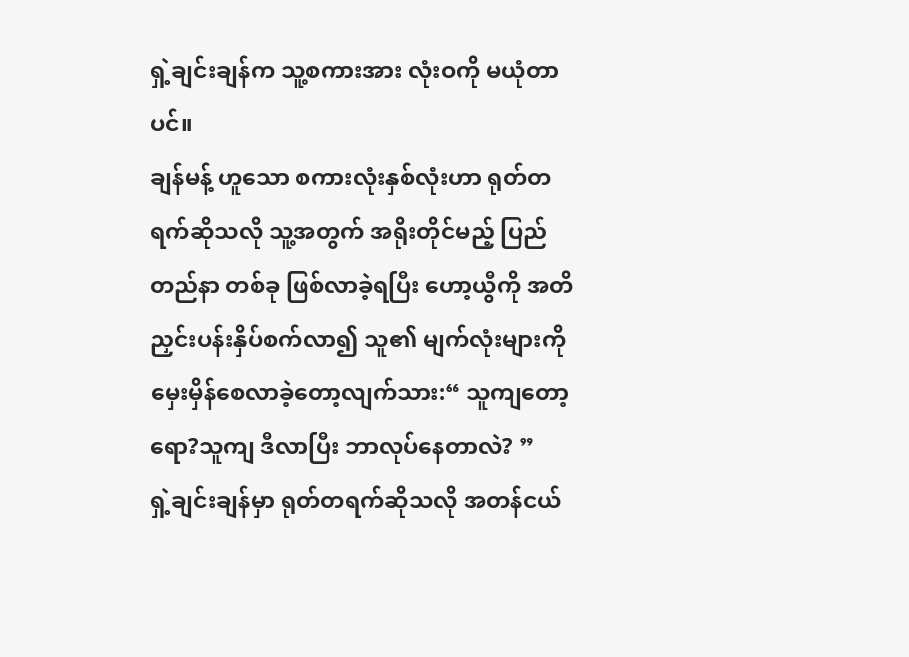ရှဲ့ချင်းချန်က သူ့စကားအား လုံးဝကို မယုံတာပင်။
ချန်မန့် ဟူသော စကားလုံးနှစ်လုံးဟာ ရုတ်တရက်ဆိုသလို သူ့အတွက် အရိုးတိုင်မည့် ပြည်တည်နာ တစ်ခု ဖြစ်လာခဲ့ရပြီး ဟော့ယွီကို အတိ ညှင်းပန်းနှိပ်စက်လာ၍ သူ၏ မျက်လုံးများကို မှေးမှိန်စေလာခဲ့တော့လျက်သား:“ သူကျတော့ရော?သူကျ ဒီလာပြီး ဘာလုပ်နေတာလဲ? ”
ရှဲ့ချင်းချန်မှာ ရုတ်တရက်ဆိုသလို အတန်ငယ်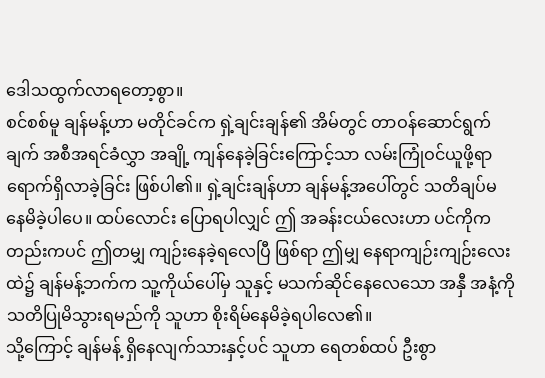ဒေါသထွက်လာရတော့စွာ။
စင်စစ်မူ ချန်မန့်ဟာ မတိုင်ခင်က ရှဲ့ချင်းချန်၏ အိမ်တွင် တာဝန်ဆောင်ရွက်ချက် အစီအရင်ခံလွှာ အချို့ ကျန်နေခဲ့ခြင်းကြောင့်သာ လမ်းကြုံဝင်ယူဖို့ရာ ရောက်ရှိလာခဲ့ခြင်း ဖြစ်ပါ၏။ ရှဲ့ချင်းချန်ဟာ ချန်မန့်အပေါ်တွင် သတိချပ်မနေမိခဲ့ပါပေ။ ထပ်လောင်း ပြောရပါလျှင် ဤ အခန်းငယ်လေးဟာ ပင်ကိုကတည်းကပင် ဤတမျှ ကျဉ်းနေခဲ့ရလေပြီ ဖြစ်ရာ ဤမျှ နေရာကျဉ်းကျဉ်းလေးထဲ၌ ချန်မန့်ဘက်က သူ့ကိုယ်ပေါ်မှ သူနှင့် မသက်ဆိုင်နေလေသော အနှီ အနံ့ကို သတိပြုမိသွားရမည်ကို သူဟာ စိုးရိမ်နေမိခဲ့ရပါလေ၏။
သို့ကြောင့် ချန်မန့် ရှိနေလျက်သားနှင့်ပင် သူဟာ ရေတစ်ထပ် ဦးစွာ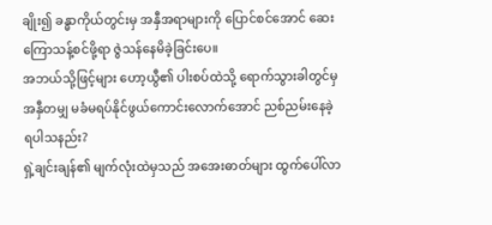ချိုး၍ ခန္ဓာကိုယ်တွင်းမှ အနှီအရာများကို ပြောင်စင်အောင် ဆေးကြောသန့်စင်ဖို့ရာ ဇွဲသန်နေမိခဲ့ခြင်းပေ။
အဘယ်သို့ဖြင့်များ ဟော့ယွီ၏ ပါးစပ်ထဲသို့ ရောက်သွားခါတွင်မှ အနှီတမျှ မခံမရပ်နိုင်ဖွယ်ကောင်းလောက်အောင် ညစ်ညမ်းနေခဲ့ရပါသနည်း?
ရှဲ့ချင်းချန်၏ မျက်လုံးထဲမှသည် အအေးဓာတ်များ ထွက်ပေါ်လာ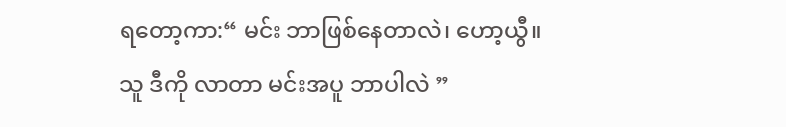ရတော့ကာ:“ မင်း ဘာဖြစ်နေတာလဲ၊ ဟော့ယွီ။ သူ ဒီကို လာတာ မင်းအပူ ဘာပါလဲ ”